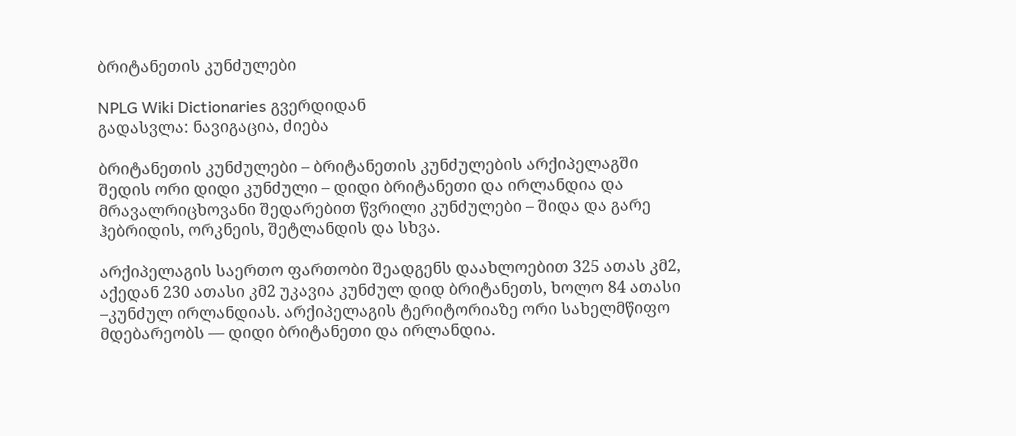ბრიტანეთის კუნძულები

NPLG Wiki Dictionaries გვერდიდან
გადასვლა: ნავიგაცია, ძიება

ბრიტანეთის კუნძულები – ბრიტანეთის კუნძულების არქიპელაგში შედის ორი დიდი კუნძული – დიდი ბრიტანეთი და ირლანდია და მრავალრიცხოვანი შედარებით წვრილი კუნძულები – შიდა და გარე ჰებრიდის, ორკნეის, შეტლანდის და სხვა.

არქიპელაგის საერთო ფართობი შეადგენს დაახლოებით 325 ათას კმ2, აქედან 230 ათასი კმ2 უკავია კუნძულ დიდ ბრიტანეთს, ხოლო 84 ათასი –კუნძულ ირლანდიას. არქიპელაგის ტერიტორიაზე ორი სახელმწიფო მდებარეობს — დიდი ბრიტანეთი და ირლანდია.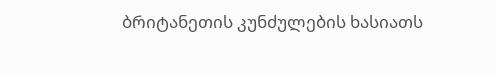ბრიტანეთის კუნძულების ხასიათს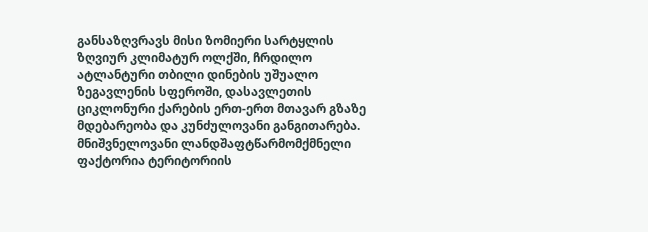განსაზღვრავს მისი ზომიერი სარტყლის ზღვიურ კლიმატურ ოლქში, ჩრდილო ატლანტური თბილი დინების უშუალო ზეგავლენის სფეროში, დასავლეთის ციკლონური ქარების ერთ-ერთ მთავარ გზაზე მდებარეობა და კუნძულოვანი განგითარება. მნიშვნელოვანი ლანდშაფტწარმომქმნელი ფაქტორია ტერიტორიის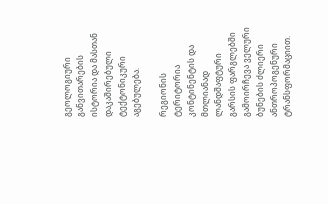გეოლოგიური განვითარების ისტორია და მასთან დაკაშირებული ტექტონიკური აგებულება.

რეგიონის ტერიტორია კონტინენტის და მთლიანად ლანდშაფტური გარსის ფარგლებში გამოირჩევა ველური ბუნების ძლიერი ანთროპოგენური ტრანსფორმაციით.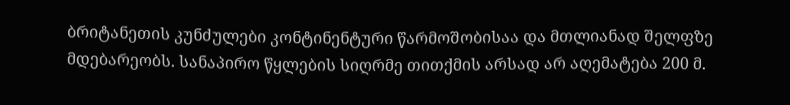ბრიტანეთის კუნძულები კონტინენტური წარმოშობისაა და მთლიანად შელფზე მდებარეობს. სანაპირო წყლების სიღრმე თითქმის არსად არ აღემატება 200 მ.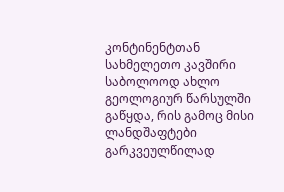კონტინენტთან სახმელეთო კავშირი საბოლოოდ ახლო გეოლოგიურ წარსულში გაწყდა, რის გამოც მისი ლანდშაფტები გარკვეულწილად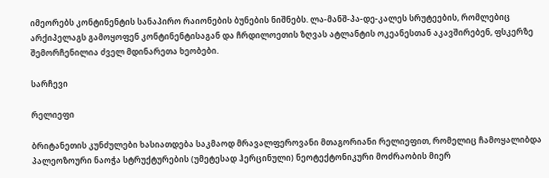იმეორებს კონტინენტის სანაპირო რაიონების ბუნების ნიშნებს. ლა-მანშ-პა-დე-კალეს სრუტეების, რომლებიც არქიპელაგს გამოყოფენ კონტინენტისაგან და ჩრდილოეთის ზღვას ატლანტის ოკეანესთან აკავშირებენ, ფსკერზე შემორჩენილია ძველ მდინარეთა ხეობები.

სარჩევი

რელიეფი

ბრიტანეთის კუნძულები ხასიათდება საკმაოდ მრავალფეროვანი მთაგორიანი რელიეფით, რომელიც ჩამოყალიბდა პალეოზოური ნაოჭა სტრუქტურების (უმეტესად ჰერცინული) ნეოტექტონიკური მოძრაობის მიერ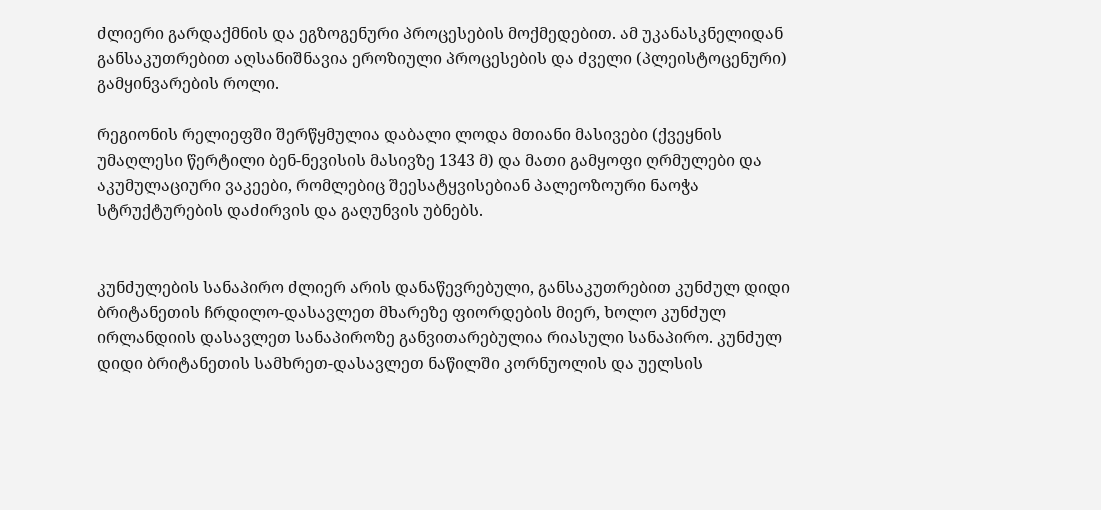ძლიერი გარდაქმნის და ეგზოგენური პროცესების მოქმედებით. ამ უკანასკნელიდან განსაკუთრებით აღსანიშნავია ეროზიული პროცესების და ძველი (პლეისტოცენური) გამყინვარების როლი.

რეგიონის რელიეფში შერწყმულია დაბალი ლოდა მთიანი მასივები (ქვეყნის უმაღლესი წერტილი ბენ-ნევისის მასივზე 1343 მ) და მათი გამყოფი ღრმულები და აკუმულაციური ვაკეები, რომლებიც შეესატყვისებიან პალეოზოური ნაოჭა სტრუქტურების დაძირვის და გაღუნვის უბნებს.


კუნძულების სანაპირო ძლიერ არის დანაწევრებული, განსაკუთრებით კუნძულ დიდი ბრიტანეთის ჩრდილო-დასავლეთ მხარეზე ფიორდების მიერ, ხოლო კუნძულ ირლანდიის დასავლეთ სანაპიროზე განვითარებულია რიასული სანაპირო. კუნძულ დიდი ბრიტანეთის სამხრეთ-დასავლეთ ნაწილში კორნუოლის და უელსის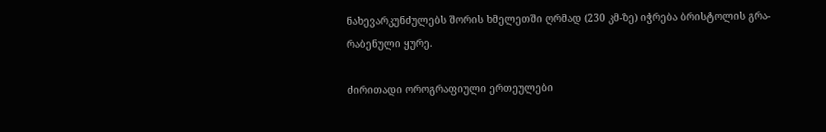ნახევარკუნძულებს შორის ხმელეთში ღრმად (230 კმ-ზე) იჭრება ბრისტოლის გრა-რაბენული ყურე.

ძირითადი ოროგრაფიული ერთეულები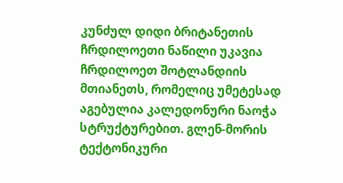კუნძულ დიდი ბრიტანეთის ჩრდილოეთი ნაწილი უკავია ჩრდილოეთ შოტლანდიის მთიანეთს, რომელიც უმეტესად აგებულია კალედონური ნაოჭა სტრუქტურებით. გლენ-მორის ტექტონიკური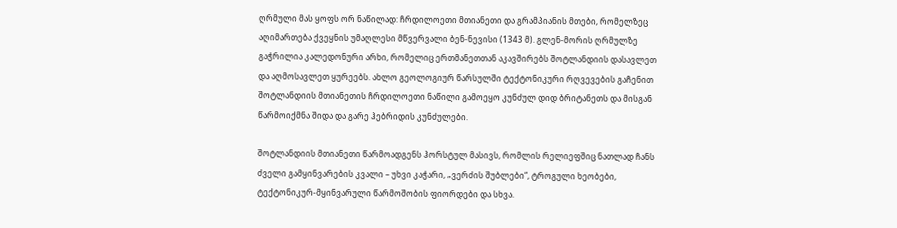ღრმული მას ყოფს ორ ნაწილად: ჩრდილოეთი მთიანეთი და გრამპიანის მთები, რომელზეც აღიმართება ქვეყნის უმაღლესი მწვერვალი ბენ-ნევისი (1343 მ). გლენ-მორის ღრმულზე გაჭრილია კალედონური არხი, რომელიც ერთმანეთთან აკავშირებს შოტლანდიის დასავლეთ და აღმოსავლეთ ყურეებს. ახლო გეოლოგიურ წარსულში ტექტონიკური რღვევების გაჩენით შოტლანდიის მთიანეთის ჩრდილოეთი ნაწილი გამოეყო კუნძულ დიდ ბრიტანეთს და მისგან წარმოიქმნა შიდა და გარე ჰებრიდის კუნძულები.

შოტლანდიის მთიანეთი წარმოადგენს ჰორსტულ მასივს, რომლის რელიეფშიც ნათლად ჩანს ძველი გამყინვარების კვალი – უხვი კაჭარი, „ვერძის შუბლები“, ტროგული ხეობები, ტექტონიკურ-მყინვარული წარმოშობის ფიორდები და სხვა.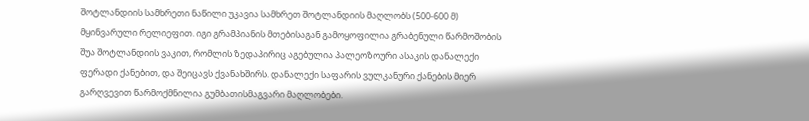შოტლანდიის სამხრეთი ნაწილი უკავია სამხრეთ შოტლანდიის მაღლობს (500-600 მ) მყინვარული რელიეფით. იგი გრამპიანის მთებისაგან გამოყოფილია გრაბენული წარმოშობის შუა შოტლანდიის ვაკით, რომლის ზედაპირიც აგებულია პალეოზოური ასაკის დანალექი ფერადი ქანებით, და შეიცავს ქვანახშირს. დანალექი საფარის ვულკანური ქანების მიერ გარღვევით წარმოქმნილია გუმბათისმაგვარი მაღლობები.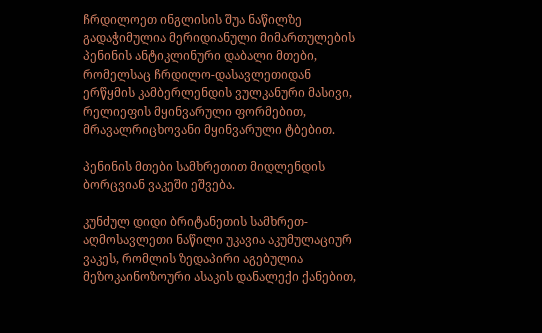ჩრდილოეთ ინგლისის შუა ნაწილზე გადაჭიმულია მერიდიანული მიმართულების პენინის ანტიკლინური დაბალი მთები, რომელსაც ჩრდილო-დასავლეთიდან ერწყმის კამბერლენდის ვულკანური მასივი, რელიეფის მყინვარული ფორმებით, მრავალრიცხოვანი მყინვარული ტბებით.

პენინის მთები სამხრეთით მიდლენდის ბორცვიან ვაკეში ეშვება.

კუნძულ დიდი ბრიტანეთის სამხრეთ-აღმოსავლეთი ნაწილი უკავია აკუმულაციურ ვაკეს, რომლის ზედაპირი აგებულია მეზოკაინოზოური ასაკის დანალექი ქანებით,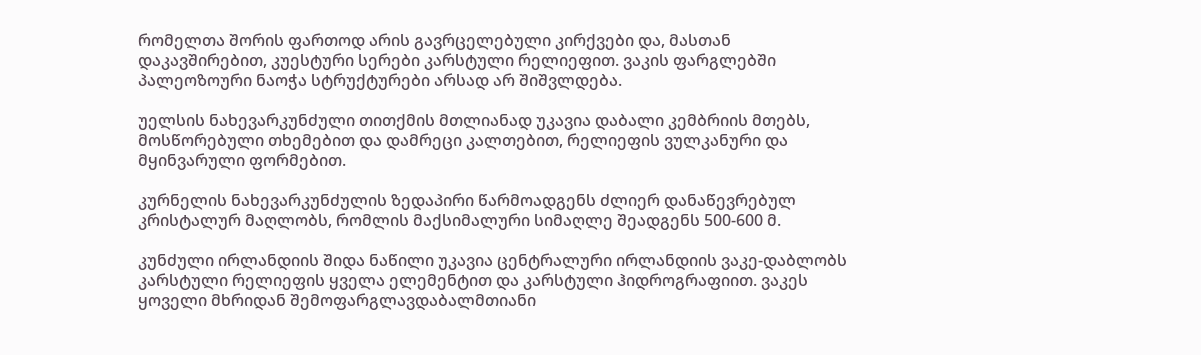რომელთა შორის ფართოდ არის გავრცელებული კირქვები და, მასთან დაკავშირებით, კუესტური სერები კარსტული რელიეფით. ვაკის ფარგლებში პალეოზოური ნაოჭა სტრუქტურები არსად არ შიშვლდება.

უელსის ნახევარკუნძული თითქმის მთლიანად უკავია დაბალი კემბრიის მთებს, მოსწორებული თხემებით და დამრეცი კალთებით, რელიეფის ვულკანური და მყინვარული ფორმებით.

კურნელის ნახევარკუნძულის ზედაპირი წარმოადგენს ძლიერ დანაწევრებულ კრისტალურ მაღლობს, რომლის მაქსიმალური სიმაღლე შეადგენს 500-600 მ.

კუნძული ირლანდიის შიდა ნაწილი უკავია ცენტრალური ირლანდიის ვაკე-დაბლობს კარსტული რელიეფის ყველა ელემენტით და კარსტული ჰიდროგრაფიით. ვაკეს ყოველი მხრიდან შემოფარგლავდაბალმთიანი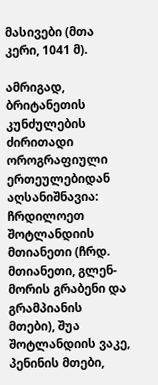მასივები (მთა კერი, 1041 მ).

ამრიგად, ბრიტანეთის კუნძულების ძირითადი ოროგრაფიული ერთეულებიდან აღსანიშნავია: ჩრდილოეთ შოტლანდიის მთიანეთი (ჩრდ. მთიანეთი, გლენ-მორის გრაბენი და გრამპიანის მთები), შუა შოტლანდიის ვაკე, პენინის მთები,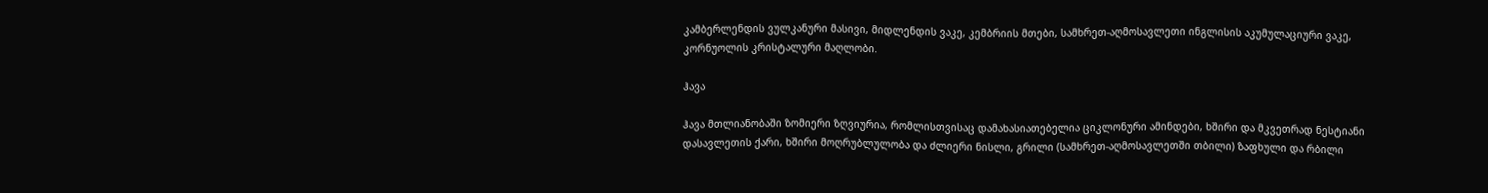კამბერლენდის ვულკანური მასივი, მიდლენდის ვაკე, კემბრიის მთები, სამხრეთ-აღმოსავლეთი ინგლისის აკუმულაციური ვაკე, კორნუოლის კრისტალური მაღლობი.

ჰავა

ჰავა მთლიანობაში ზომიერი ზღვიურია, რომლისთვისაც დამახასიათებელია ციკლონური ამინდები, ხშირი და მკვეთრად ნესტიანი დასავლეთის ქარი, ხშირი მოღრუბლულობა და ძლიერი ნისლი, გრილი (სამხრეთ-აღმოსავლეთში თბილი) ზაფხული და რბილი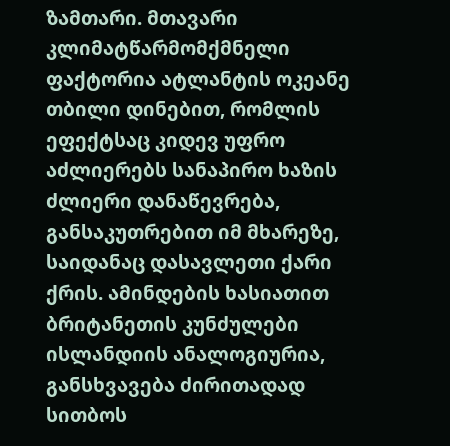ზამთარი. მთავარი კლიმატწარმომქმნელი ფაქტორია ატლანტის ოკეანე თბილი დინებით, რომლის ეფექტსაც კიდევ უფრო აძლიერებს სანაპირო ხაზის ძლიერი დანაწევრება, განსაკუთრებით იმ მხარეზე, საიდანაც დასავლეთი ქარი ქრის. ამინდების ხასიათით ბრიტანეთის კუნძულები ისლანდიის ანალოგიურია, განსხვავება ძირითადად სითბოს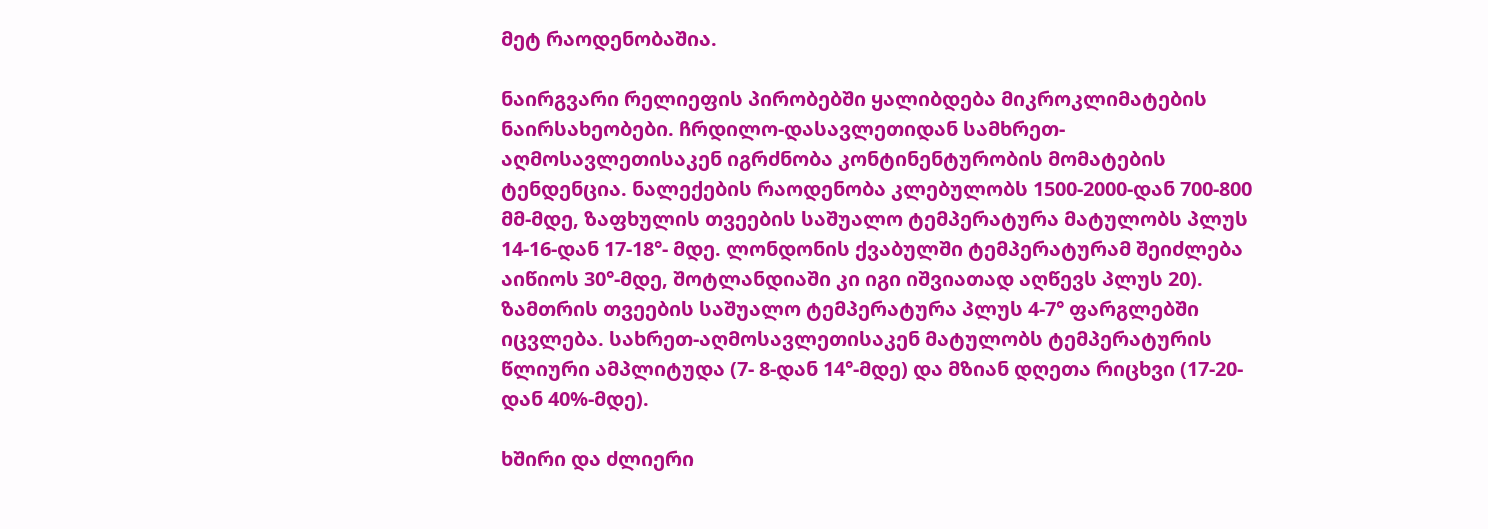მეტ რაოდენობაშია.

ნაირგვარი რელიეფის პირობებში ყალიბდება მიკროკლიმატების ნაირსახეობები. ჩრდილო-დასავლეთიდან სამხრეთ-აღმოსავლეთისაკენ იგრძნობა კონტინენტურობის მომატების ტენდენცია. ნალექების რაოდენობა კლებულობს 1500-2000-დან 700-800 მმ-მდე, ზაფხულის თვეების საშუალო ტემპერატურა მატულობს პლუს 14-16-დან 17-18°- მდე. ლონდონის ქვაბულში ტემპერატურამ შეიძლება აიწიოს 30°-მდე, შოტლანდიაში კი იგი იშვიათად აღწევს პლუს 20). ზამთრის თვეების საშუალო ტემპერატურა პლუს 4-7° ფარგლებში იცვლება. სახრეთ-აღმოსავლეთისაკენ მატულობს ტემპერატურის წლიური ამპლიტუდა (7- 8-დან 14°-მდე) და მზიან დღეთა რიცხვი (17-20-დან 40%-მდე).

ხშირი და ძლიერი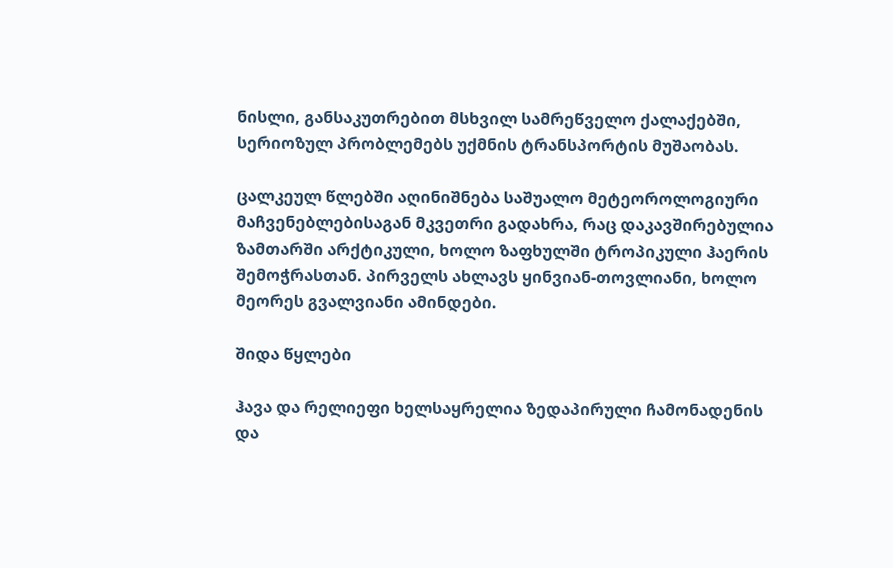ნისლი, განსაკუთრებით მსხვილ სამრეწველო ქალაქებში, სერიოზულ პრობლემებს უქმნის ტრანსპორტის მუშაობას.

ცალკეულ წლებში აღინიშნება საშუალო მეტეოროლოგიური მაჩვენებლებისაგან მკვეთრი გადახრა, რაც დაკავშირებულია ზამთარში არქტიკული, ხოლო ზაფხულში ტროპიკული ჰაერის შემოჭრასთან. პირველს ახლავს ყინვიან-თოვლიანი, ხოლო მეორეს გვალვიანი ამინდები.

შიდა წყლები

ჰავა და რელიეფი ხელსაყრელია ზედაპირული ჩამონადენის და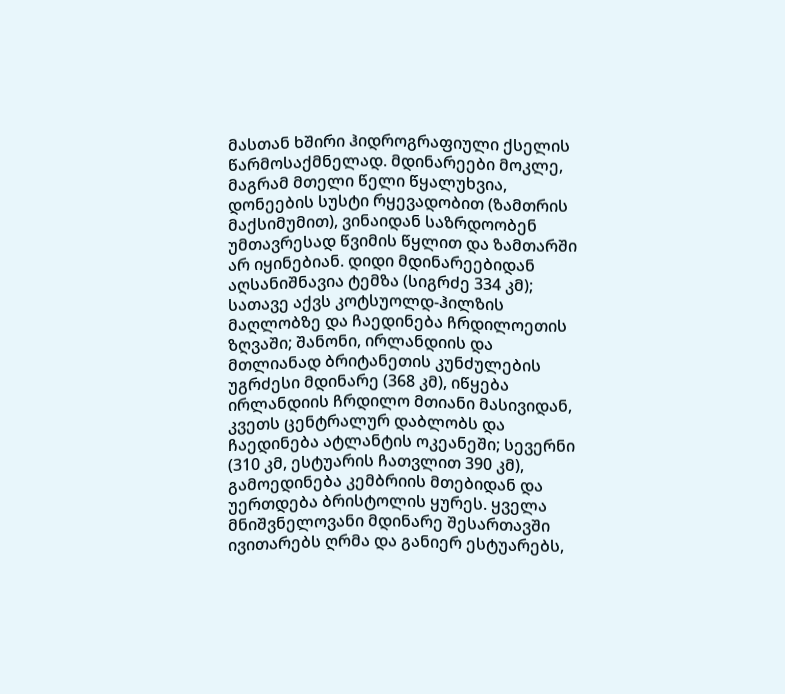მასთან ხშირი ჰიდროგრაფიული ქსელის წარმოსაქმნელად. მდინარეები მოკლე, მაგრამ მთელი წელი წყალუხვია, დონეების სუსტი რყევადობით (ზამთრის მაქსიმუმით), ვინაიდან საზრდოობენ უმთავრესად წვიმის წყლით და ზამთარში არ იყინებიან. დიდი მდინარეებიდან აღსანიშნავია ტემზა (სიგრძე 334 კმ); სათავე აქვს კოტსუოლდ-ჰილზის მაღლობზე და ჩაედინება ჩრდილოეთის ზღვაში; შანონი, ირლანდიის და მთლიანად ბრიტანეთის კუნძულების უგრძესი მდინარე (368 კმ), იწყება ირლანდიის ჩრდილო მთიანი მასივიდან, კვეთს ცენტრალურ დაბლობს და ჩაედინება ატლანტის ოკეანეში; სევერნი (310 კმ, ესტუარის ჩათვლით 390 კმ), გამოედინება კემბრიის მთებიდან და უერთდება ბრისტოლის ყურეს. ყველა მნიშვნელოვანი მდინარე შესართავში ივითარებს ღრმა და განიერ ესტუარებს,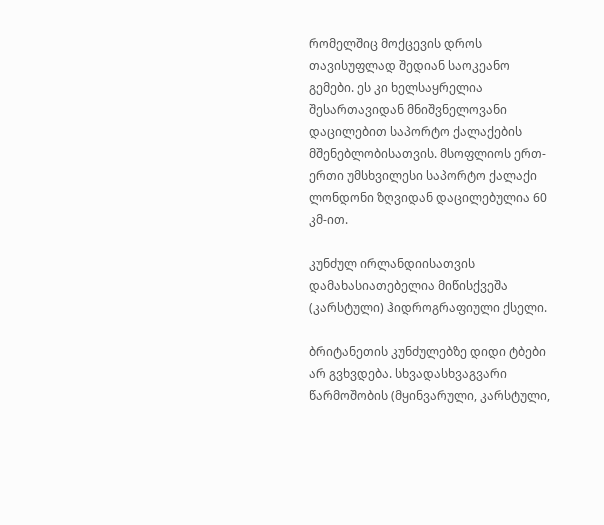რომელშიც მოქცევის დროს თავისუფლად შედიან საოკეანო გემები. ეს კი ხელსაყრელია შესართავიდან მნიშვნელოვანი დაცილებით საპორტო ქალაქების მშენებლობისათვის. მსოფლიოს ერთ-ერთი უმსხვილესი საპორტო ქალაქი ლონდონი ზღვიდან დაცილებულია 60 კმ-ით.

კუნძულ ირლანდიისათვის დამახასიათებელია მიწისქვეშა (კარსტული) ჰიდროგრაფიული ქსელი.

ბრიტანეთის კუნძულებზე დიდი ტბები არ გვხვდება. სხვადასხვაგვარი წარმოშობის (მყინვარული, კარსტული,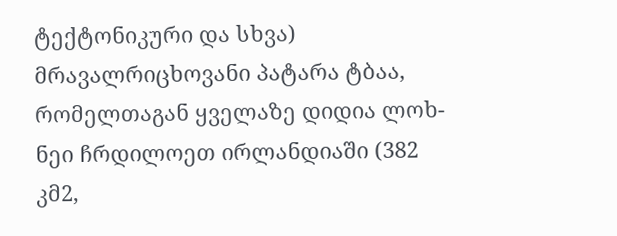ტექტონიკური და სხვა) მრავალრიცხოვანი პატარა ტბაა, რომელთაგან ყველაზე დიდია ლოხ-ნეი ჩრდილოეთ ირლანდიაში (382 კმ2,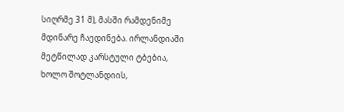სიღრმე 31 მ), მასში რამდენიმე მდინარე ჩაედინება. ირლანდიაში მეტწილად კარსტული ტბებია, ხოლო შოტლანდიის,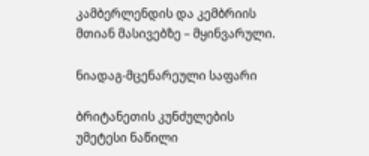კამბერლენდის და კემბრიის მთიან მასივებზე – მყინვარული.

ნიადაგ-მცენარეული საფარი

ბრიტანეთის კუნძულების უმეტესი ნაწილი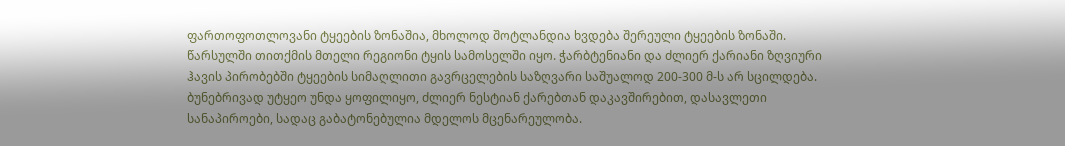ფართოფოთლოვანი ტყეების ზონაშია, მხოლოდ შოტლანდია ხვდება შერეული ტყეების ზონაში. წარსულში თითქმის მთელი რეგიონი ტყის სამოსელში იყო. ჭარბტენიანი და ძლიერ ქარიანი ზღვიური ჰავის პირობებში ტყეების სიმაღლითი გავრცელების საზღვარი საშუალოდ 200-300 მ-ს არ სცილდება. ბუნებრივად უტყეო უნდა ყოფილიყო, ძლიერ ნესტიან ქარებთან დაკავშირებით, დასავლეთი სანაპიროები, სადაც გაბატონებულია მდელოს მცენარეულობა.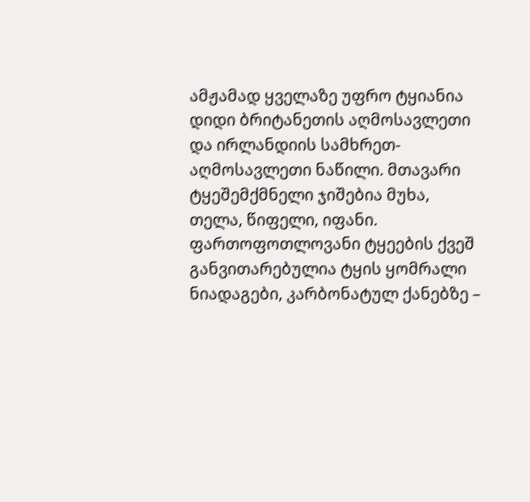ამჟამად ყველაზე უფრო ტყიანია დიდი ბრიტანეთის აღმოსავლეთი და ირლანდიის სამხრეთ-აღმოსავლეთი ნაწილი. მთავარი ტყეშემქმნელი ჯიშებია მუხა, თელა, წიფელი, იფანი. ფართოფოთლოვანი ტყეების ქვეშ განვითარებულია ტყის ყომრალი ნიადაგები, კარბონატულ ქანებზე –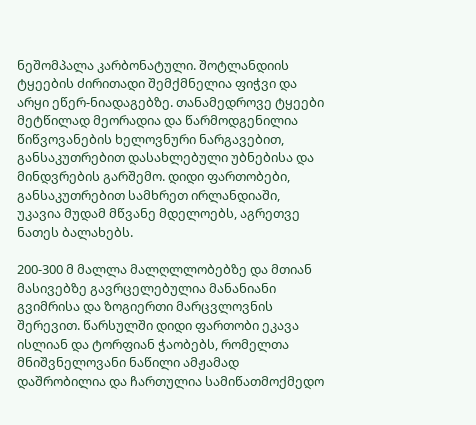ნეშომპალა კარბონატული. შოტლანდიის ტყეების ძირითადი შემქმნელია ფიჭვი და არყი ეწერ-ნიადაგებზე. თანამედროვე ტყეები მეტწილად მეორადია და წარმოდგენილია წიწვოვანების ხელოვნური ნარგავებით, განსაკუთრებით დასახლებული უბნებისა და მინდვრების გარშემო. დიდი ფართობები, განსაკუთრებით სამხრეთ ირლანდიაში, უკავია მუდამ მწვანე მდელოებს, აგრეთვე ნათეს ბალახებს.

200-300 მ მალლა მალღლლობებზე და მთიან მასივებზე გავრცელებულია მანანიანი გვიმრისა და ზოგიერთი მარცვლოვნის შერევით. წარსულში დიდი ფართობი ეკავა ისლიან და ტორფიან ჭაობებს, რომელთა მნიშვნელოვანი ნაწილი ამჟამად დაშრობილია და ჩართულია სამიწათმოქმედო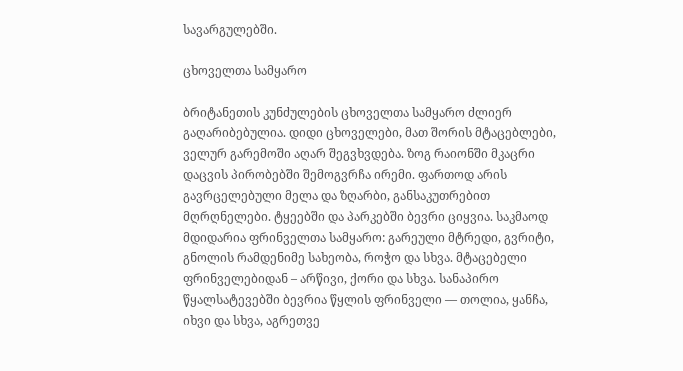სავარგულებში.

ცხოველთა სამყარო

ბრიტანეთის კუნძულების ცხოველთა სამყარო ძლიერ გაღარიბებულია. დიდი ცხოველები, მათ შორის მტაცებლები, ველურ გარემოში აღარ შეგვხვდება. ზოგ რაიონში მკაცრი დაცვის პირობებში შემოგვრჩა ირემი. ფართოდ არის გავრცელებული მელა და ზღარბი, განსაკუთრებით მღრღნელები. ტყეებში და პარკებში ბევრი ციყვია. საკმაოდ მდიდარია ფრინველთა სამყარო: გარეული მტრედი, გვრიტი, გნოლის რამდენიმე სახეობა, როჭო და სხვა. მტაცებელი ფრინველებიდან – არწივი, ქორი და სხვა. სანაპირო წყალსატევებში ბევრია წყლის ფრინველი –– თოლია, ყანჩა, იხვი და სხვა, აგრეთვე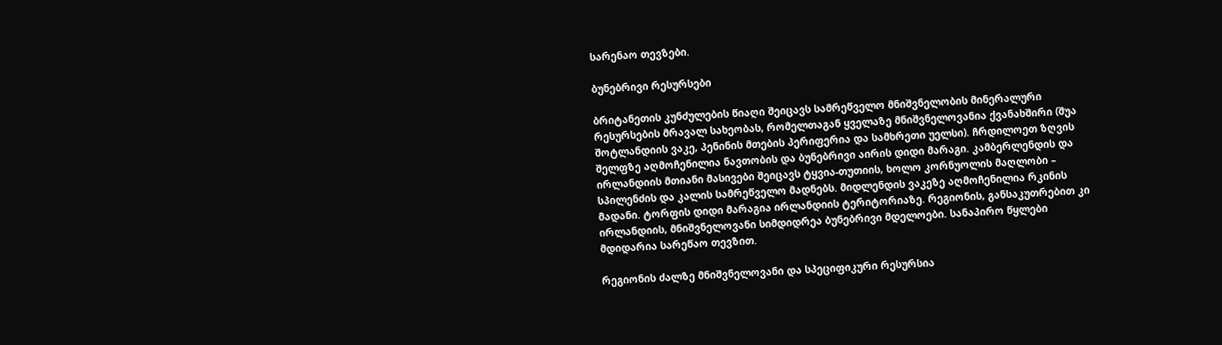სარენაო თევზები.

ბუნებრივი რესურსები

ბრიტანეთის კუნძულების წიაღი შეიცავს სამრეწველო მნიშვნელობის მინერალური რესურსების მრავალ სახეობას, რომელთაგან ყველაზე მნიშვნელოვანია ქვანახშირი (შუა შოტლანდიის ვაკე, პენინის მთების პერიფერია და სამხრეთი უელსი). ჩრდილოეთ ზღვის შელფზე აღმოჩენილია ნავთობის და ბუნებრივი აირის დიდი მარაგი. კამბერლენდის და ირლანდიის მთიანი მასივები შეიცავს ტყვია-თუთიის, ხოლო კორნუოლის მაღლობი – სპილენძის და კალის სამრეწველო მადნებს. მიდლენდის ვაკეზე აღმოჩენილია რკინის მადანი. ტორფის დიდი მარაგია ირლანდიის ტერიტორიაზე. რეგიონის, განსაკუთრებით კი ირლანდიის, მნიშვნელოვანი სიმდიდრეა ბუნებრივი მდელოები. სანაპირო წყლები მდიდარია სარეწაო თევზით.

რეგიონის ძალზე მნიშვნელოვანი და სპეციფიკური რესურსია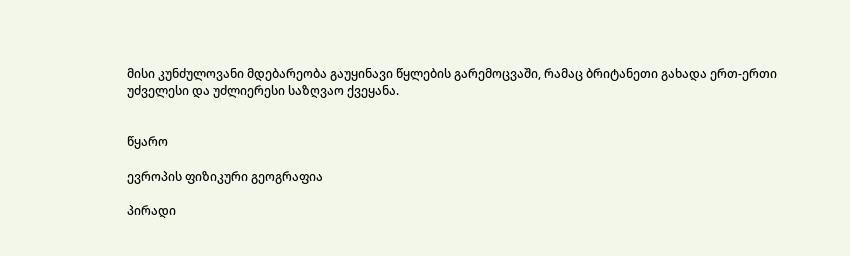მისი კუნძულოვანი მდებარეობა გაუყინავი წყლების გარემოცვაში, რამაც ბრიტანეთი გახადა ერთ-ერთი უძველესი და უძლიერესი საზღვაო ქვეყანა.


წყარო

ევროპის ფიზიკური გეოგრაფია

პირადი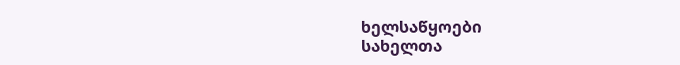ხელსაწყოები
სახელთა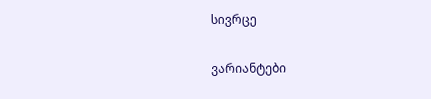სივრცე

ვარიანტები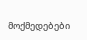მოქმედებები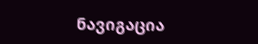ნავიგაცია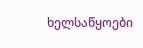ხელსაწყოები